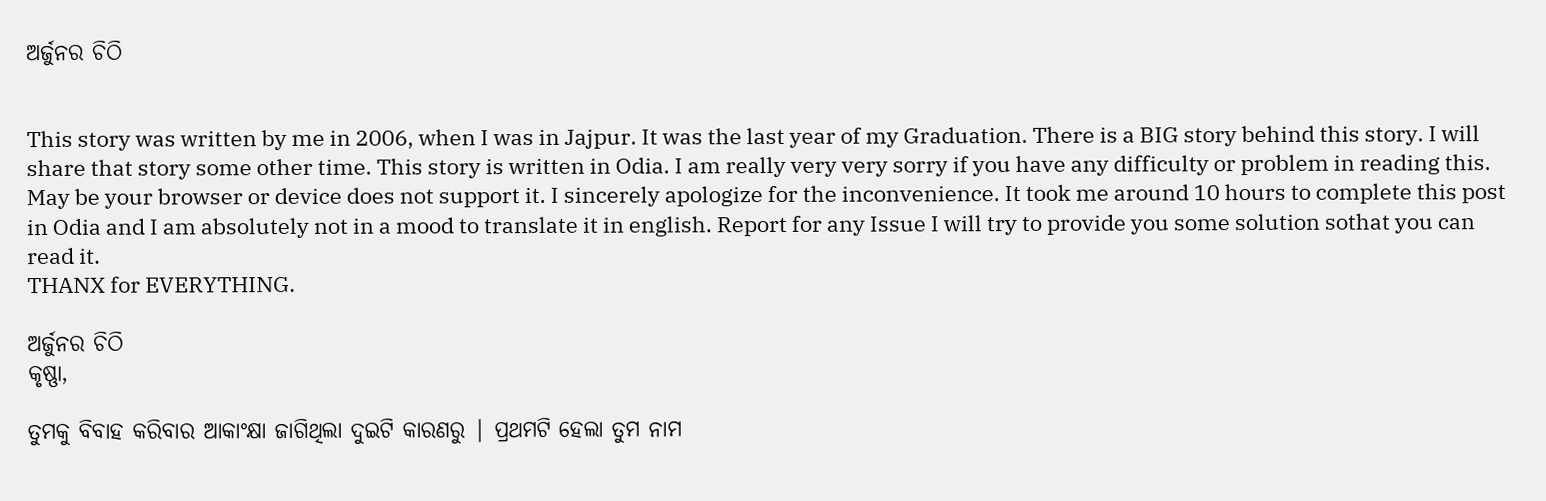ଅର୍ଜୁନର ଚିଠି


This story was written by me in 2006, when I was in Jajpur. It was the last year of my Graduation. There is a BIG story behind this story. I will share that story some other time. This story is written in Odia. I am really very very sorry if you have any difficulty or problem in reading this. May be your browser or device does not support it. I sincerely apologize for the inconvenience. It took me around 10 hours to complete this post in Odia and I am absolutely not in a mood to translate it in english. Report for any Issue I will try to provide you some solution sothat you can read it.
THANX for EVERYTHING.

ଅର୍ଜୁନର ଚିଠି
କୃଷ୍ଣା,

ତୁମକୁ ବିବାହ କରିବାର ଆକାଂକ୍ଷା ଜାଗିଥିଲା ଦୁଇଟି କାରଣରୁ‌‍ | ପ୍ରଥମଟି ହେଲା ତୁମ ନାମ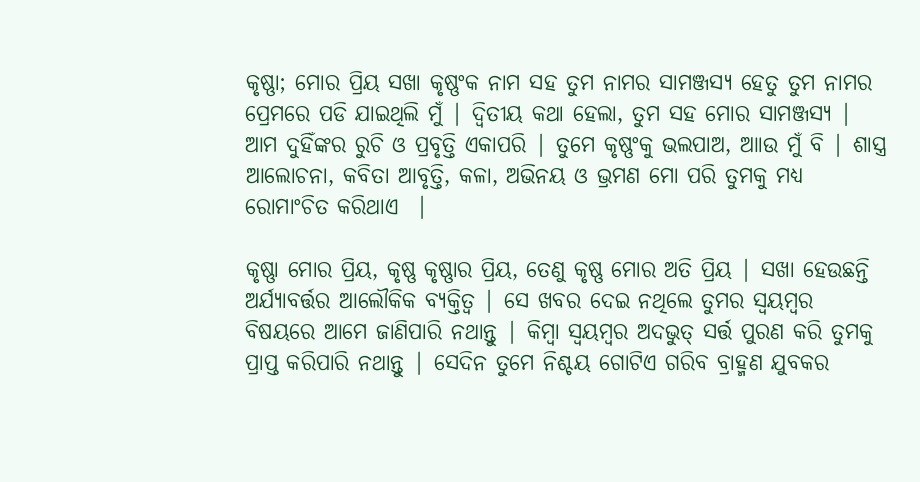କୃଷ୍ଣା; ମୋର ପ୍ରିୟ ସଖା କୃଷ୍ଣଂକ ନାମ ସହ ତୁମ ନାମର ସାମଞ୍ଜସ୍ୟ ହେତୁ ତୁମ ନାମର ପ୍ରେମରେ ପଡି ଯାଇଥିଲି ମୁଁ | ଦ୍ବିତୀୟ କଥା ହେଲା, ତୁମ ସହ ମୋର ସାମଞ୍ଜସ୍ୟ | ଆମ ଦୁହିଁଙ୍କର ରୁଚି ଓ ପ୍ରବୃତ୍ତି ଏକାପରି | ତୁମେ କୃଷ୍ଣଂକୁ ଭଲପାଅ, ଆାଉ ମୁଁ ବି | ଶାସ୍ତ୍ର ଆଲୋଚନା, କବିତା ଆବୃତ୍ତି, କଳା, ଅଭିନୟ ଓ ଭ୍ରମଣ ମୋ ପରି ତୁମକୁ ମଧ୍ୟ ରୋମାଂଚିତ କରିଥାଏ  |

କୃଷ୍ଣା ମୋର ପ୍ରିୟ, କୃଷ୍ଣ କୃଷ୍ଣାର ପ୍ରିୟ, ତେଣୁ କୃଷ୍ଣ ମୋର ଅତି ପ୍ରିୟ | ସଖା ହେଉଛନ୍ତି ଅର୍ଯ୍ୟାବର୍ତ୍ତର ଆଲୌକିକ ବ୍ୟକ୍ତିତ୍ବ | ସେ ଖବର ଦେଇ ନଥିଲେ ତୁମର ସ୍ବୟମ୍ବର ବିଷୟରେ ଆମେ ଜାଣିପାରି ନଥାନ୍ତୁ | କିମ୍ବା ସ୍ବୟମ୍ବର ଅଦଭୁତ୍ ସର୍ତ୍ତ ପୁରଣ କରି ତୁମକୁ ପ୍ରାପ୍ତ କରିପାରି ନଥାନ୍ତୁ | ସେଦିନ ତୁମେ ନିଶ୍ଚୟ ଗୋଟିଏ ଗରିବ ବ୍ରାହ୍ମଣ ଯୁବକର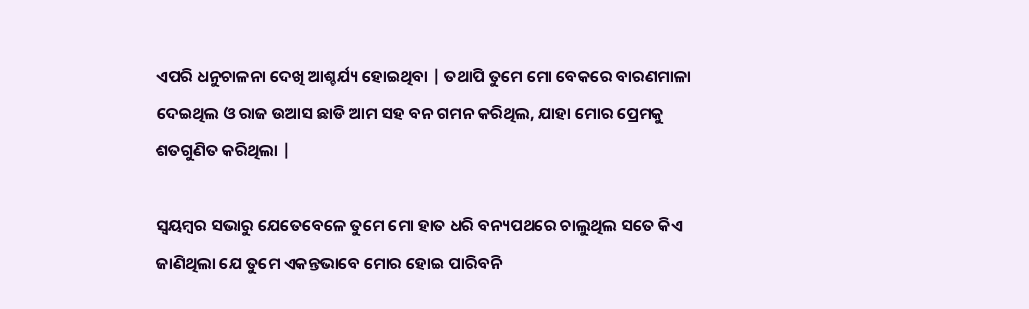ଏପରି ଧନୁଚାଳନା ଦେଖି ଆଶ୍ଚର୍ଯ୍ୟ ହୋଇଥିବା | ତଥାପି ତୁମେ ମୋ ବେକରେ ବାରଣମାଳା ଦେଇଥିଲ ଓ ରାଜ ଉଆସ ଛାଡି ଆମ ସହ ବନ ଗମନ କରିଥିଲ, ଯାହା ମୋର ପ୍ରେମକୁ ଶତଗୁଣିତ କରିଥିଲା |

ସ୍ବୟମ୍ବର ସଭାରୁ ଯେତେବେଳେ ତୁମେ ମୋ ହାତ ଧରି ବନ୍ୟପଥରେ ଚାଲୁଥିଲ ସତେ କିଏ ଜାଣିଥିଲା ଯେ ତୁମେ ଏକନ୍ତଭାବେ ମୋର ହୋଇ ପାରିବନି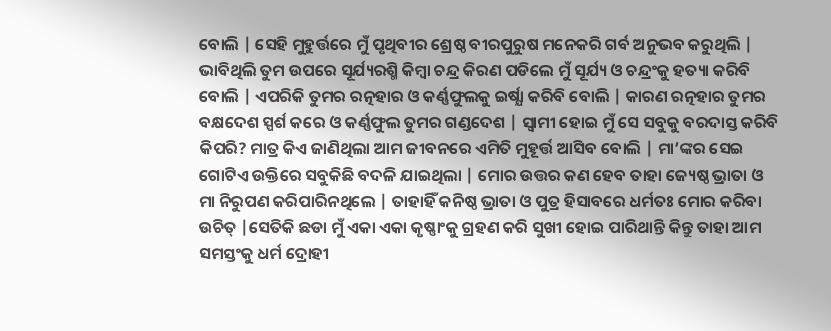ବୋଲି | ସେହି ମୁହୁର୍ତ୍ତରେ ମୁଁ ପୃଥିବୀର ଶ୍ରେଷ୍ଠ ବୀରପୁରୁଷ ମନେକରି ଗର୍ବ ଅନୁଭବ କରୁଥିଲି | ଭାବିଥିଲି ତୁମ ଉପରେ ସୂର୍ଯ୍ୟରଶ୍ମି କିମ୍ବା ଚନ୍ଦ୍ର କିରଣ ପଡିଲେ ମୁଁ ସୂର୍ଯ୍ୟ ଓ ଚନ୍ଦ୍ରଂକୁ ହତ୍ୟା କରିବି ବୋଲି | ଏପରିକି ତୁମର ରତ୍ନହାର ଓ କର୍ଣ୍ଣଫୁଲକୁ ଇର୍ଷ୍ଯା କରିବି ବୋଲି | କାରଣ ରତ୍ନହାର ତୁମର ବକ୍ଷଦେଶ ସ୍ପର୍ଶ କରେ ଓ କର୍ଣ୍ଣଫୁଲ ତୁମର ଗଣ୍ଡଦେଶ | ସ୍ବାମୀ ହୋଇ ମୁଁ ସେ ସବୁକୁ ବରଦାସ୍ତ କରିବି କିପରି? ମାତ୍ର କିଏ ଜାଣିଥିଲା ଆମ ଜୀବନରେ ଏମିତି ମୁହୂର୍ତ୍ତ ଆସିବ ବୋଲି | ମା’ଙ୍କର ସେଇ ଗୋଟିଏ ଉକ୍ତିରେ ସବୁକିଛି ବଦଳି ଯାଇଥିଲା | ମୋର ଉତ୍ତର କଣ ହେବ ତାହା ଜ୍ୟେଷ୍ଠ ଭ୍ରାତା ଓ ମା ନିରୁପଣ କରିପାରିନଥିଲେ | ତାହାହିଁ କନିଷ୍ଠ ଭ୍ରାତା ଓ ପୁତ୍ର ହିସାବରେ ଧର୍ମତଃ ମୋର କରିବା ଉଚିତ୍ |ସେତିକି ଛଡା ମୁଁ ଏକା ଏକା କୃଷ୍ଣାଂକୁ ଗ୍ରହଣ କରି ସୁଖୀ ହୋଇ ପାରିଥାନ୍ତି କିନ୍ତୁ ତାହା ଆମ ସମସ୍ତଂକୁ ଧର୍ମ ଦ୍ରୋହୀ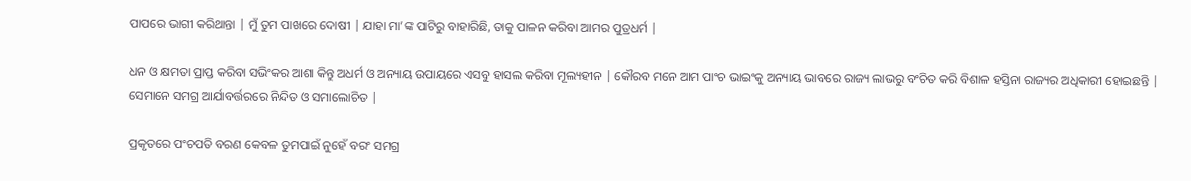ପାପରେ ଭାଗୀ କରିଥାନ୍ତା | ମୁଁ ତୁମ ପାଖରେ ଦୋଷୀ | ଯାହା ମା’ଙ୍କ ପାଟିରୁ ବାହାରିଛି, ତାକୁ ପାଳନ କରିବା ଆମର ପୁତ୍ରଧର୍ମ |

ଧନ ଓ କ୍ଷମତା ପ୍ରାପ୍ତ କରିବା ସଭିଂକର ଆଶା କିନ୍ତୁ ଅଧର୍ମ ଓ ଅନ୍ୟାୟ ଉପାୟରେ ଏସବୁ ହାସଲ କରିବା ମୂଲ୍ୟହୀନ | କୌରବ ମନେ ଆମ ପାଂଚ ଭାଇଂକୁ ଅନ୍ୟାୟ ଭାବରେ ରାଜ୍ୟ ଲାଭରୁ ବଂଚିତ କରି ବିଶାଳ ହସ୍ତିନା ରାଜ୍ୟର ଅଧିକାରୀ ହୋଇଛନ୍ତି | ସେମାନେ ସମଗ୍ର ଆର୍ଯାବର୍ତ୍ତରରେ ନିନ୍ଦିତ ଓ ସମାଲୋଚିତ |

ପ୍ରକୃତରେ ପଂଚପତି ବରଣ କେବଳ ତୁମପାଇଁ ନୁହେଁ ବରଂ ସମଗ୍ର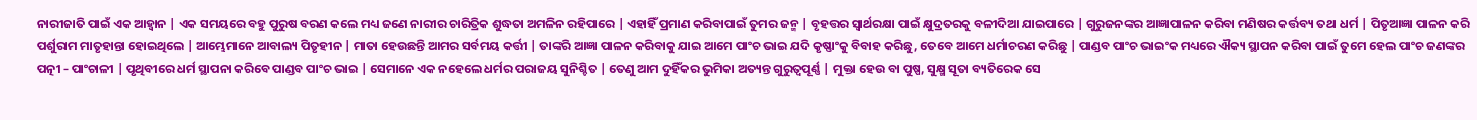ନାରୀଜାତି ପାଇଁ ଏକ ଆହ୍ବାନ | ଏକ ସମୟରେ ବହୁ ପୁରୁଷ ବରଣ କଲେ ମଧ୍ୟ ଜଣେ ନାରୀର ଚାରିତ୍ରିକ ଶୁଦ୍ଧତା ଅମଳିନ ରହିପାରେ | ଏହାହିଁ ପ୍ରମାଣ କରିବାପାଇଁ ତୁମର ଜନ୍ମ | ବୃହତ୍ତର ସ୍ବାର୍ଥରକ୍ଷା ପାଇଁ କ୍ଷୁଦ୍ରତରକୁ ବଳୀଦିଆ ଯାଇପାରେ | ଗୁରୁଜନଙ୍କର ଆଜ୍ଞାପାଳନ କରିବା ମଣିଷର କର୍ତ୍ତବ୍ୟ ତଥା ଧର୍ମ | ପିତୃଆଜ୍ଞା ପାଳନ କରି ପର୍ଶୁରାମ ମାତୃହାନ୍ତା ହୋଇଥିଲେ | ଆମ୍ଭେମାନେ ଆବାଲ୍ୟ ପିତୃହୀନ | ମାତା ହେଉଛନ୍ତି ଆମର ସର୍ବମୟ କର୍ତ୍ତୀ | ତାଙ୍କରି ଆଜ୍ଞା ପାଳନ କରିବାକୁ ଯାଇ ଆମେ ପାଂଚ ଭାଇ ଯଦି କୃଷ୍ଣାଂକୁ ବିବାହ କରିଛୁ, ତେବେ ଆମେ ଧର୍ମାଚରଣ କରିଛୁ | ପାଣ୍ଡବ ପାଂଚ ଭାଇଂକ ମଧ୍ୟରେ ଐକ୍ୟ ସ୍ଥାପନ କରିବା ପାଇଁ ତୁମେ ହେଲ ପାଂଚ ଜଣଙ୍କର ପତ୍ନୀ – ପାଂଚାଳୀ | ପୃଥିବୀରେ ଧର୍ମ ସ୍ଥାପନା କରିବେ ପାଣ୍ଡବ ପାଂଚ ଭାଇ | ସେମାନେ ଏକ ନହେଲେ ଧର୍ମର ପରାଜୟ ସୁନିଶ୍ଚିତ | ତେଣୁ ଆମ ଦୁହିଁକର ଭୁମିକା ଅତ୍ୟନ୍ତ ଗୁରୁତ୍ବପୂର୍ଣ୍ଣ | ମୁକ୍ତା ହେଉ ବା ପୁଷ୍ପ, ସୁକ୍ଷ୍ମ ସୂତା ବ୍ୟତିରେକ ସେ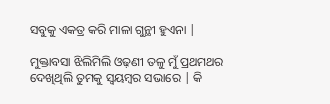ସବୁକୁ ଏକତ୍ର କରି ମାଳା ଗୁନ୍ଥୀ ହୁଏନା |

ମୁକ୍ତାବସା ଝିଲିମିଲି ଓଢ଼ଣୀ ତଳୁ ମୁଁ ପ୍ରଥମଥର ଦେଖିଥିଲି ତୁମକୁ ସ୍ବୟମ୍ବର ସଭାରେ | କି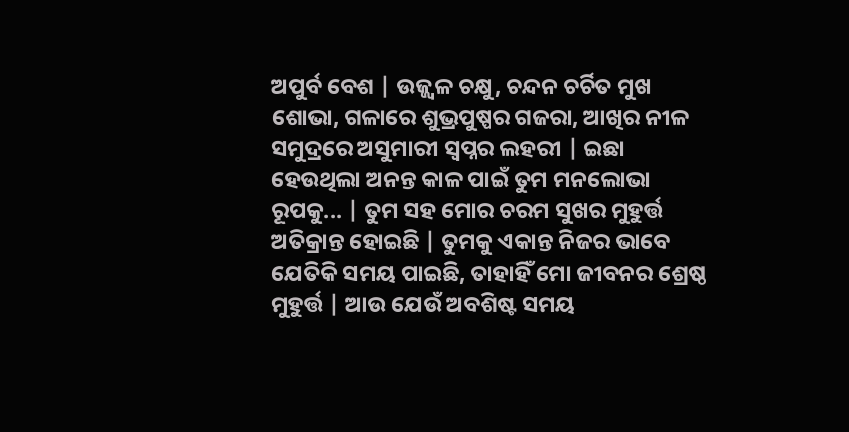ଅପୁର୍ବ ବେଶ | ଉଜ୍ଜ୍ବଳ ଚକ୍ଷୁ, ଚନ୍ଦନ ଚର୍ଚିତ ମୁଖ ଶୋଭା, ଗଳାରେ ଶୁଭ୍ରପୁଷ୍ପର ଗଜରା, ଆଖିର ନୀଳ ସମୁଦ୍ରରେ ଅସୁମାରୀ ସ୍ବପ୍ନର ଲହରୀ | ଇଛା ହେଉଥିଲା ଅନନ୍ତ କାଳ ପାଇଁ ତୁମ ମନଲୋଭା ରୂପକୁ... | ତୁମ ସହ ମୋର ଚରମ ସୁଖର ମୁହୁର୍ତ୍ତ ଅତିକ୍ରାନ୍ତ ହୋଇଛି | ତୁମକୁ ଏକାନ୍ତ ନିଜର ଭାବେ ଯେତିକି ସମୟ ପାଇଛି, ତାହାହିଁ ମୋ ଜୀବନର ଶ୍ରେଷ୍ଠ ମୁହୁର୍ତ୍ତ | ଆଉ ଯେଉଁ ଅବଶିଷ୍ଟ ସମୟ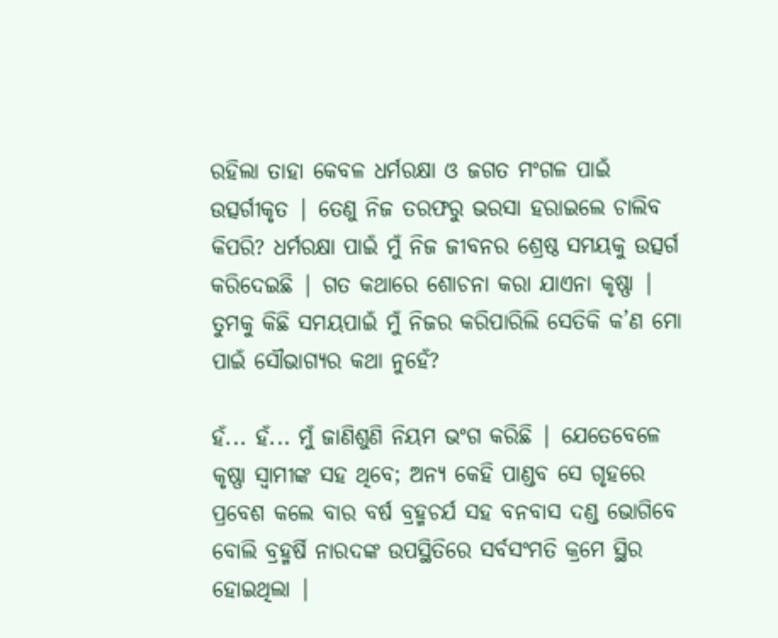ରହିଲା ତାହା କେବଳ ଧର୍ମରକ୍ଷା ଓ ଜଗତ ମଂଗଳ ପାଇଁ ଉତ୍ସର୍ଗୀକୃତ | ତେଣୁ ନିଜ ତରଫରୁ ଭରସା ହରାଇଲେ ଚାଲିବ କିପରି? ଧର୍ମରକ୍ଷା ପାଇଁ ମୁଁ ନିଜ ଜୀବନର ଶ୍ରେଷ୍ଠ ସମୟକୁ ଉତ୍ସର୍ଗ କରିଦେଇଛି | ଗତ କଥାରେ ଶୋଚନା କରା ଯାଏନା କୃଷ୍ଣା | ତୁମକୁ କିଛି ସମୟପାଇଁ ମୁଁ ନିଜର କରିପାରିଲି ସେତିକି କ’ଣ ମୋ ପାଇଁ ସୌଭାଗ୍ୟର କଥା ନୁହେଁ?

ହଁ... ହଁ... ମୁଁ ଜାଣିଶୁଣି ନିୟମ ଭଂଗ କରିଛି | ଯେତେବେଳେ କୃଷ୍ଣା ସ୍ବାମୀଙ୍କ ସହ ଥିବେ; ଅନ୍ୟ କେହି ପାଣ୍ଡବ ସେ ଗୃହରେ ପ୍ରବେଶ କଲେ ବାର ବର୍ଷ ବ୍ରହ୍ମଚର୍ଯ ସହ ବନବାସ ଦଣ୍ଡ ଭୋଗିବେ ବୋଲି ବ୍ରହ୍ମର୍ଷି ନାରଦଙ୍କ ଉପସ୍ଥିତିରେ ସର୍ବସଂମତି କ୍ରମେ ସ୍ଥିର ହୋଇଥିଲା |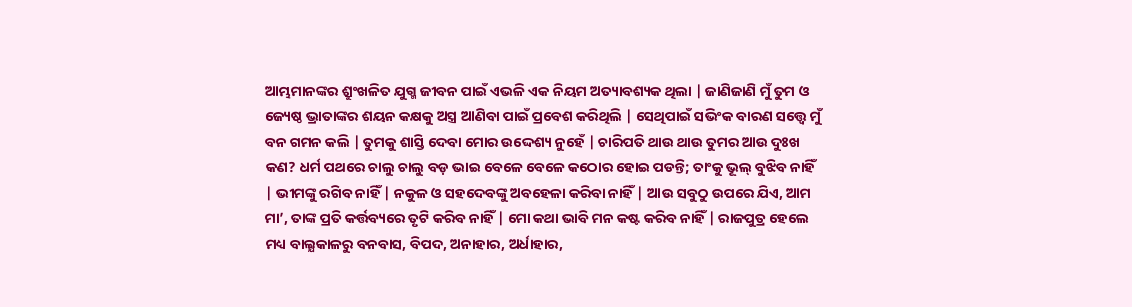ଆମ୍ଭମାନଙ୍କର ଶ୍ରୁଂଖଳିତ ଯୁଗ୍ମ ଜୀବନ ପାଇଁ ଏଭଳି ଏକ ନିୟମ ଅତ୍ୟାବଶ୍ୟକ ଥିଲା | ଜାଣିଜାଣି ମୁଁ ତୁମ ଓ ଜ୍ୟେଷ୍ଠ ଭ୍ରାତାଙ୍କର ଶୟନ କକ୍ଷକୁ ଅସ୍ତ୍ର ଆଣିବା ପାଇଁ ପ୍ରବେଶ କରିଥିଲି | ସେଥିପାଇଁ ସଭିଂକ ବାରଣ ସତ୍ତ୍ବେ ମୁଁ ବନ ଗମନ କଲି | ତୁମକୁ ଶାସ୍ତି ଦେବା ମୋର ଉଦ୍ଦେଶ୍ୟ ନୁହେଁ | ଚାରିପତି ଥାଉ ଥାଉ ତୁମର ଆଉ ଦୁଃଖ କଣ? ଧର୍ମ ପଥରେ ଚାଲୁ ଚାଲୁ ବଡ଼ ଭାଇ ବେଳେ ବେଳେ କଠୋର ହୋଇ ପଡନ୍ତି; ତାଂକୁ ଭୂଲ୍ ବୁଝିବ ନାହିଁ  | ଭୀମଙ୍କୁ ରଗିବ ନାହିଁ | ନକୁଳ ଓ ସହଦେବଙ୍କୁ ଅବହେଳା କରିବା ନାହିଁ | ଆଉ ସବୁଠୁ ଉପରେ ଯିଏ, ଆମ ମା’, ତାଙ୍କ ପ୍ରତି କର୍ତ୍ତବ୍ୟରେ ତୃଟି କରିବ ନାହିଁ | ମୋ କଥା ଭାବି ମନ କଷ୍ଟ କରିବ ନାହିଁ | ରାଜପୁତ୍ର ହେଲେ ମଧ୍ୟ ବାଲ୍ଯକାଳରୁ ବନବାସ, ବିପଦ, ଅନାହାର, ଅର୍ଧାହାର,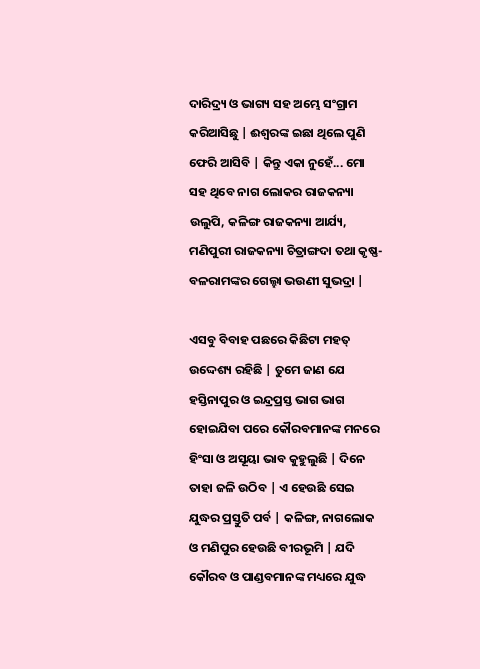ଦାରିଦ୍ର୍ୟ ଓ ଭାଗ୍ୟ ସହ ଅମ୍ଭେ ସଂଗ୍ରାମ କରିଆସିଛୁ | ଈଶ୍ବରଙ୍କ ଇଛା ଥିଲେ ପୁଣି ଫେରି ଆସିବି | କିନ୍ତୁ ଏକା ନୁହେଁ... ମୋ ସହ ଥିବେ ନାଗ ଲୋକର ରାଜକନ୍ୟା ଉଲୁପି, କଳିଙ୍ଗ ରାଜକନ୍ୟା ଆର୍ଯ୍ୟ, ମଣିପୁରୀ ରାଜକନ୍ୟା ଚିତ୍ରାଙ୍ଗଦା ତଥା କୃଷ୍ଣ-ବଳରାମଙ୍କର ଗେଲ୍ହା ଭଉଣୀ ସୁଭଦ୍ରା |

ଏସବୁ ବିବାହ ପଛରେ କିଛିଟା ମହତ୍ ଉଦ୍ଦେଶ୍ୟ ରହିଛି | ତୁମେ ଜାଣ ଯେ ହସ୍ତିନାପୁର ଓ ଇନ୍ଦ୍ରପ୍ରସ୍ତ ଭାଗ ଭାଗ ହୋଇଯିବା ପରେ କୌରବମାନଙ୍କ ମନରେ ହିଂସା ଓ ଅସୂୟା ଭାବ କୁହୁଲୁଛି | ଦିନେ ତାହା ଜଳି ଉଠିବ | ଏ ହେଉଛି ସେଇ ଯୁଦ୍ଧର ପ୍ରସ୍ତୁତି ପର୍ବ | କଳିଙ୍ଗ, ନାଗଲୋକ ଓ ମଣିପୁର ହେଉଛି ବୀରଭୂମି | ଯଦି କୌରବ ଓ ପାଣ୍ଡବମାନଙ୍କ ମଧ୍ୟରେ ଯୁଦ୍ଧ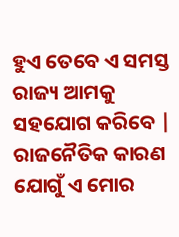ହୁଏ ତେବେ ଏ ସମସ୍ତ ରାଜ୍ୟ ଆମକୁ ସହଯୋଗ କରିବେ | ରାଜନୈତିକ କାରଣ ଯୋଗୁଁ ଏ ମୋର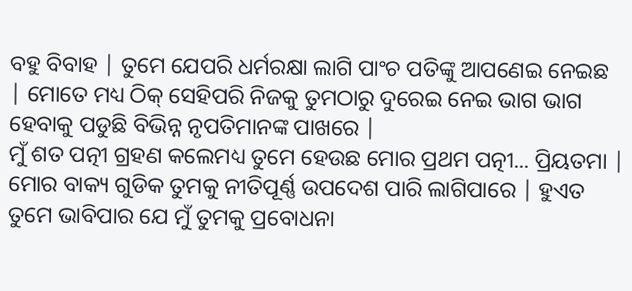ବହୁ ବିବାହ | ତୁମେ ଯେପରି ଧର୍ମରକ୍ଷା ଲାଗି ପାଂଚ ପତିଙ୍କୁ ଆପଣେଇ ନେଇଛ | ମୋତେ ମଧ୍ୟ ଠିକ୍ ସେହିପରି ନିଜକୁ ତୁମଠାରୁ ଦୁରେଇ ନେଇ ଭାଗ ଭାଗ ହେବାକୁ ପଡୁଛି ବିଭିନ୍ନ ନୃପତିମାନଙ୍କ ପାଖରେ |
ମୁଁ ଶତ ପତ୍ନୀ ଗ୍ରହଣ କଲେମଧ୍ୟ ତୁମେ ହେଉଛ ମୋର ପ୍ରଥମ ପତ୍ନୀ... ପ୍ରିୟତମା | ମୋର ବାକ୍ୟ ଗୁଡିକ ତୁମକୁ ନୀତିପୂର୍ଣ୍ଣ ଉପଦେଶ ପାରି ଲାଗିପାରେ | ହୁଏତ ତୁମେ ଭାବିପାର ଯେ ମୁଁ ତୁମକୁ ପ୍ରବୋଧନା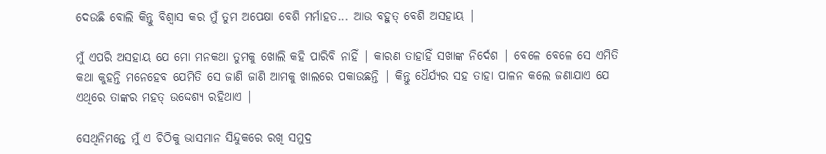ଦେଉଛି ବୋଲି କିନ୍ତୁ ବିଶ୍ବାସ କର ମୁଁ ତୁମ ଅପେକ୍ଷା ବେଶି ମର୍ମାହତ... ଆଉ ବହୁତ୍ ବେଶି ଅସହାୟ |

ମୁଁ ଏପରି ଅସହାୟ ଯେ ମୋ ମନକଥା ତୁମକୁ ଖୋଲି କହି ପାରିବି ନାହିଁ | କାରଣ ତାହାହିଁ ସଖାଙ୍କ ନିର୍ଦେଶ | ବେଳେ ବେଳେ ସେ ଏମିତି କଥା କୁହନ୍ତି ମନେହେବ ଯେମିତି ସେ ଜାଣି ଜାଣି ଆମକୁ ଖାଲରେ ପକାଉଛନ୍ତି | କିନ୍ତୁ ଧୈର୍ଯ୍ୟର ସହ ତାହା ପାଳନ କଲେ ଜଣାଯାଏ ଯେ ଏଥିରେ ତାଙ୍କର ମହତ୍ ଉଦ୍ଦେଶ୍ୟ ରହିଥାଏ |

ସେଥିନିମନ୍ତେ ମୁଁ ଏ ଚିଠିକୁ ଭାସମାନ ସିନ୍ଦୁକରେ ରଖି ସମୁଦ୍ର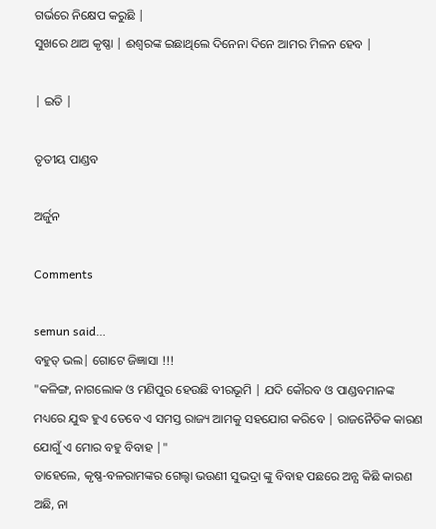ଗର୍ଭରେ ନିକ୍ଷେପ କରୁଛି |
ସୁଖରେ ଥାଅ କୃଷ୍ଣା | ଈଶ୍ବରଙ୍କ ଇଛାଥିଲେ ଦିନେନା ଦିନେ ଆମର ମିଳନ ହେବ |

| ଇତି |

ତୃତୀୟ ପାଣ୍ଡବ

ଅର୍ଜୁନ

Comments

semun said…
ବହୁତ୍ ଭଲ| ଗୋଟେ ଜିଜ୍ଞାସା !!!
"କଳିଙ୍ଗ, ନାଗଲୋକ ଓ ମଣିପୁର ହେଉଛି ବୀରଭୂମି | ଯଦି କୌରବ ଓ ପାଣ୍ଡବମାନଙ୍କ ମଧ୍ୟରେ ଯୁଦ୍ଧ ହୁଏ ତେବେ ଏ ସମସ୍ତ ରାଜ୍ୟ ଆମକୁ ସହଯୋଗ କରିବେ | ରାଜନୈତିକ କାରଣ ଯୋଗୁଁ ଏ ମୋର ବହୁ ବିବାହ |"
ତାହେଲେ, କୃଷ୍ଣ-ବଳରାମଙ୍କର ଗେଲ୍ହା ଭଉଣୀ ସୁଭଦ୍ରା ଙ୍କୁ ବିବାହ ପଛରେ ଅନ୍ଯ କିଛି କାରଣ ଅଛି, ନା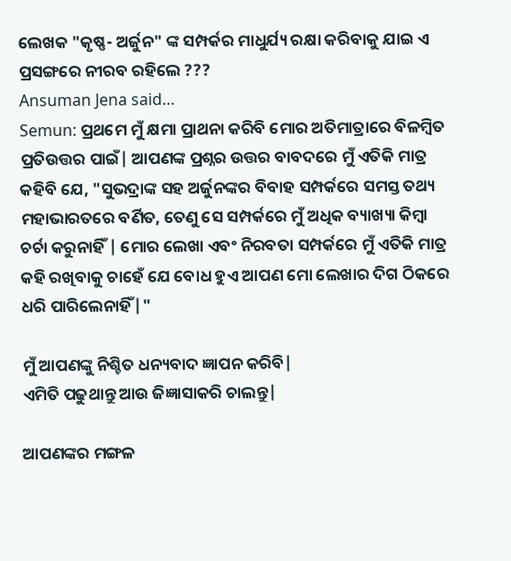ଲେଖକ "କୃଷ୍ଣ- ଅର୍ଜୁନ" ଙ୍କ ସମ୍ପର୍କର ମାଧୁର୍ଯ୍ୟ ର‌କ୍ଷା କରିବାକୁ ଯାଇ ଏ ପ୍ରସଙ୍ଗରେ ନୀରବ ରହିଲେ ???
Ansuman Jena said…
Semun: ପ୍ରଥମେ ମୁଁ କ୍ଷମା ପ୍ରାଥନା କରିବି ମୋର ଅତିମାତ୍ରାରେ ବିଳମ୍ବିତ ପ୍ରତିଉତ୍ତର ପାଇଁ| ଆପଣଙ୍କ ପ୍ରଶ୍ନର ଉତ୍ତର ବାବଦରେ ମୁଁ ଏତିକି ମାତ୍ର କହିବି ଯେ, "ସୁଭଦ୍ରାଙ୍କ ସହ ଅର୍ଜୁନଙ୍କର ବିବାହ ସମ୍ପର୍କରେ ସମସ୍ତ ତଥ୍ୟ ମହାଭାରତରେ ବର୍ଣିତ, ତେଣୁ ସେ ସମ୍ପର୍କରେ ମୁଁ ଅଧିକ ବ୍ୟାଖ୍ୟା କିମ୍ବା ଚର୍ଚା କରୁନାହିଁ | ମୋର ଲେଖା ଏବଂ ନିରବତା ସମ୍ପର୍କରେ ମୁଁ ଏତିକି ମାତ୍ର କହି ରଖିବାକୁ ଚାହେଁ ଯେ ବୋଧ ହୁଏ ଆପଣ ମୋ ଲେଖାର ଦିଗ ଠିକରେ ଧରି ପାରିଲେନାହିଁ|"

ମୁଁ ଆପଣଙ୍କୁ ନିଶ୍ଚିତ ଧନ୍ୟବାଦ ‌‍‌ଜ୍ଞାପନ କରିବି|
ଏମିତି ପଢୁଥାନ୍ତୁ ଆଉ ଜିଜ୍ଞାସାକରି ଚାଲନ୍ତୁ|

ଆପଣଙ୍କର ମଙ୍ଗଳ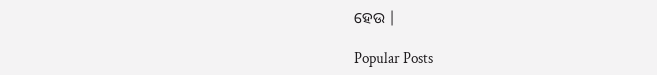ହେଉ |

Popular Posts